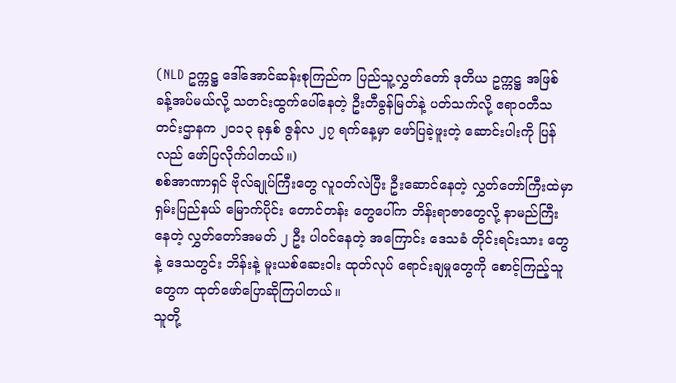(NLD ဥက္ကဋ္ဌ ဒေါ်အောင်ဆန်းစုကြည်က ပြည်သူ့လွှတ်တော် ဒုတိယ ဥက္ကဋ္ဌ အဖြစ် ခန့်အပ်မယ်လို့ သတင်းထွက်ပေါ်နေတဲ့ ဦးတီခွန်မြတ်နဲ့ ပတ်သက်လို့ ဧရာဝတီသတင်းဌာနက ၂၀၁၃ ခုနှစ် ဇွန်လ ၂၇ ရက်နေ့မှာ ဖော်ပြခဲ့ဖူးတဲ့ ဆောင်းပါးကို ပြန်လည် ဖော်ပြလိုက်ပါတယ်။)
စစ်အာဏာရှင် ဗိုလ်ချုပ်ကြီးတွေ လူဝတ်လဲပြီး ဦးဆောင်နေတဲ့ လွှတ်တော်ကြီးထဲမှာ ရှမ်းပြည်နယ် မြောက်ပိုင်း တောင်တန်း တွေပေါ်က ဘိန်းရာဇာတွေလို့ နာမည်ကြီးနေတဲ့ လွှတ်တော်အမတ် ၂ ဦး ပါဝင်နေတဲ့ အကြောင်း ဒေသခံ တိုင်းရင်းသား တွေနဲ့ ဒေသတွင်း ဘိန်းနဲ့ မူးယစ်ဆေးဝါး ထုတ်လုပ် ရောင်းချမှုတွေကို စောင့်ကြည့်သူတွေက ထုတ်ဖော်ပြောဆိုကြပါတယ်။
သူတို့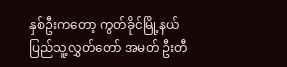နှစ်ဦးကတော့ ကွတ်ခိုင်မြို့နယ် ပြည်သူ့လွှတ်တော် အမတ် ဦးတီ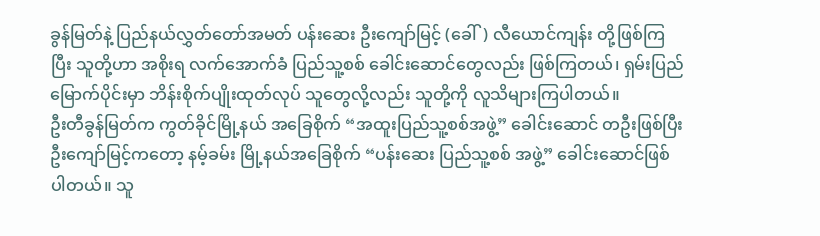ခွန်မြတ်နဲ့ ပြည်နယ်လွှတ်တော်အမတ် ပန်းဆေး ဦးကျော်မြင့် (ခေါ်) လီယောင်ကျန်း တို့ဖြစ်ကြပြီး သူတို့ဟာ အစိုးရ လက်အောက်ခံ ပြည်သူ့စစ် ခေါင်းဆောင်တွေလည်း ဖြစ်ကြတယ်၊ ရှမ်းပြည် မြောက်ပိုင်းမှာ ဘိန်းစိုက်ပျိုးထုတ်လုပ် သူတွေလို့လည်း သူတို့ကို လူသိများကြပါတယ်။
ဦးတီခွန်မြတ်က ကွတ်ခိုင်မြို့နယ် အခြေစိုက် “အထူးပြည်သူ့စစ်အဖွဲ့” ခေါင်းဆောင် တဦးဖြစ်ပြီး ဦးကျော်မြင့်ကတော့ နမ့်ခမ်း မြို့နယ်အခြေစိုက် “ပန်းဆေး ပြည်သူ့စစ် အဖွဲ့” ခေါင်းဆောင်ဖြစ်ပါတယ်။ သူ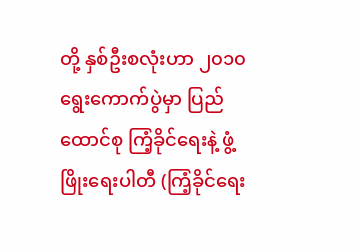တို့ နှစ်ဦးစလုံးဟာ ၂၀၁၀ ရွေးကောက်ပွဲမှာ ပြည်ထောင်စု ကြံ့ခိုင်ရေးနဲ့ ဖွံ့ဖြိုးရေးပါတီ (ကြံ့ခိုင်ရေး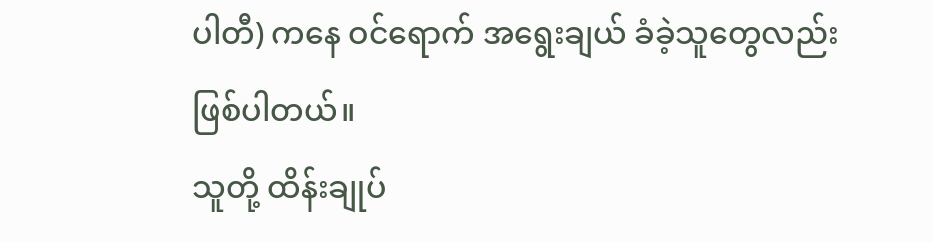ပါတီ) ကနေ ဝင်ရောက် အရွေးချယ် ခံခဲ့သူတွေလည်း ဖြစ်ပါတယ်။
သူတို့ ထိန်းချုပ်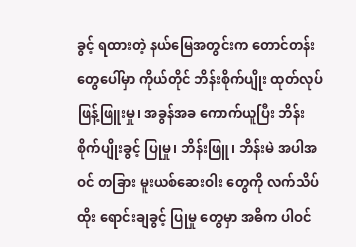ခွင့် ရထားတဲ့ နယ်မြေအတွင်းက တောင်တန်းတွေပေါ်မှာ ကိုယ်တိုင် ဘိန်းစိုက်ပျိုး ထုတ်လုပ် ဖြန့်ဖြူးမှု၊ အခွန်အခ ကောက်ယူပြီး ဘိန်းစိုက်ပျိုးခွင့် ပြုမှု၊ ဘိန်းဖြူ၊ ဘိန်းမဲ အပါအဝင် တခြား မူးယစ်ဆေးဝါး တွေကို လက်သိပ်ထိုး ရောင်းချခွင့် ပြုမှု တွေမှာ အဓိက ပါဝင်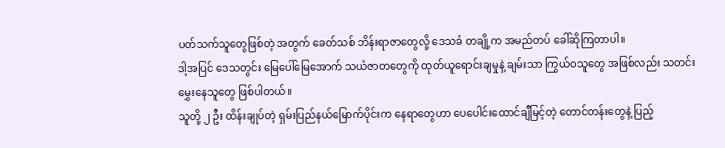ပတ်သက်သူတွေဖြစ်တဲ့ အတွက် ခေတ်သစ် ဘိန်းရာဇာတွေလို့ ဒေသခံ တချို့က အမည်တပ် ခေါ်ဆိုကြတာပါ။
ဒါ့အပြင် ဒေသတွင်း မြေပေါ်မြေအောက် သယံဇာတတွေကို ထုတ်ယူရောင်းချမှုနဲ့ ချမ်းသာ ကြွယ်ဝသူတွေ အဖြစ်လည်း သတင်းမွှေးနေသူတွေ ဖြစ်ပါတယ်။
သူတို့ ၂ ဦး ထိန်းချုပ်တဲ့ ရှမ်းပြည်နယ်မြောက်ပိုင်းက နေရာတွေဟာ ပေပေါင်းထောင်ချီမြင့်တဲ့ တောင်တန်းတွေနဲ့ ပြည့်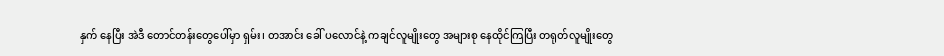နှက် နေပြီး အဲဒီ တောင်တန်းတွေပေါ်မှာ ရှမ်း၊ တအာင်း ခေါ် ပလောင်နဲ့ ကချင်လူမျိုးတွေ အများစု နေထိုင်ကြပြီး တရုတ်လူမျိုးတွေ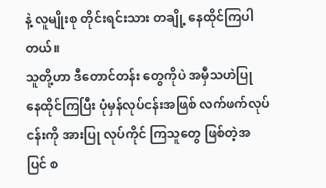နဲ့ လူမျိုးစု တိုင်းရင်းသား တချို့ နေထိုင်ကြပါတယ်။
သူတို့ဟာ ဒီတောင်တန်း တွေကိုပဲ အမှီသဟဲပြု နေထိုင်ကြပြီး ပုံမှန်လုပ်ငန်းအဖြစ် လက်ဖက်လုပ်ငန်းကို အားပြု လုပ်ကိုင် ကြသူတွေ ဖြစ်တဲ့အပြင် စ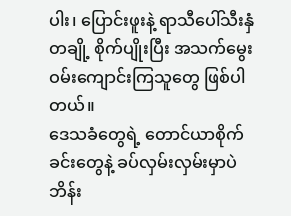ပါး၊ ပြောင်းဖူးနဲ့ ရာသီပေါ်သီးနှံ တချို့ စိုက်ပျိုးပြီး အသက်မွေး ဝမ်းကျောင်းကြသူတွေ ဖြစ်ပါတယ်။
ဒေသခံတွေရဲ့ တောင်ယာစိုက်ခင်းတွေနဲ့ ခပ်လှမ်းလှမ်းမှာပဲ ဘိန်း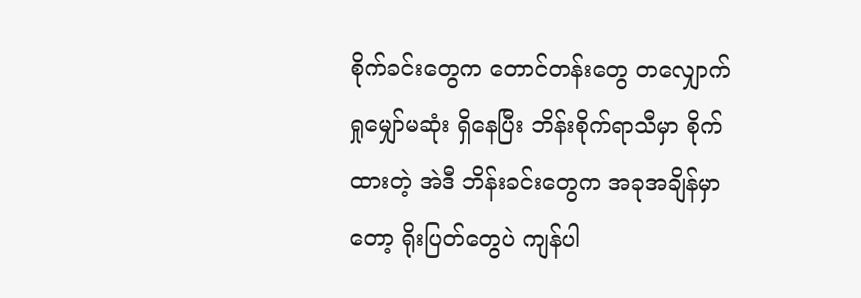စိုက်ခင်းတွေက တောင်တန်းတွေ တလျှောက် ရှုမျှော်မဆုံး ရှိနေပြီး ဘိန်းစိုက်ရာသီမှာ စိုက်ထားတဲ့ အဲဒီ ဘိန်းခင်းတွေက အခုအချိန်မှာတော့ ရိုးပြတ်တွေပဲ ကျန်ပါ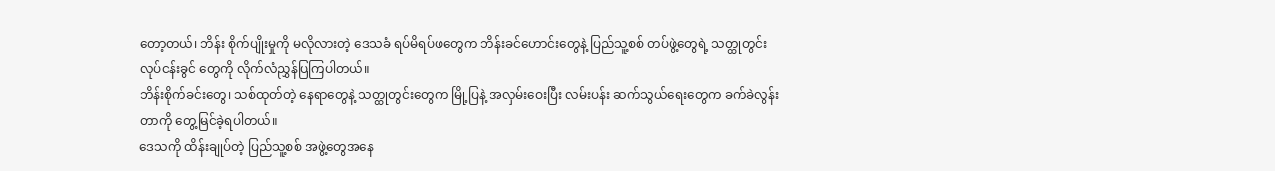တော့တယ်၊ ဘိန်း စိုက်ပျိုးမှုကို မလိုလားတဲ့ ဒေသခံ ရပ်မိရပ်ဖတွေက ဘိန်းခင်ဟောင်းတွေနဲ့ ပြည်သူ့စစ် တပ်ဖွဲ့တွေရဲ့ သတ္ထုတွင်း လုပ်ငန်းခွင် တွေကို လိုက်လံညွှန်ပြကြပါတယ်။
ဘိန်းစိုက်ခင်းတွေ၊ သစ်ထုတ်တဲ့ နေရာတွေနဲ့ သတ္ထုတွင်းတွေက မြို့ပြနဲ့ အလှမ်းဝေးပြီး လမ်းပန်း ဆက်သွယ်ရေးတွေက ခက်ခဲလွန်းတာကို တွေ့မြင်ခဲ့ရပါတယ်။
ဒေသကို ထိန်းချုပ်တဲ့ ပြည်သူ့စစ် အဖွဲ့တွေအနေ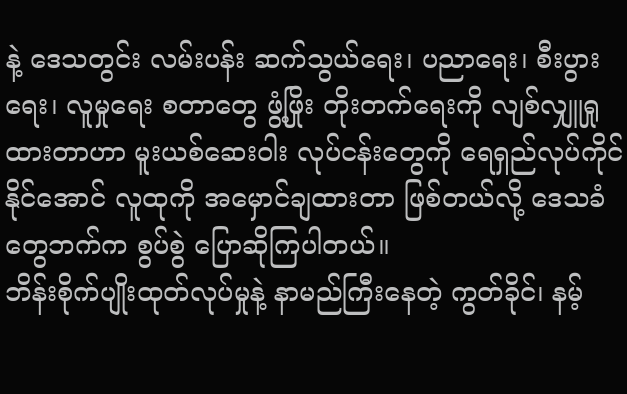နဲ့ ဒေသတွင်း လမ်းပန်း ဆက်သွယ်ရေး၊ ပညာရေး၊ စီးပွားရေး၊ လူမှုရေး စတာတွေ ဖွံ့ဖြိုး တိုးတက်ရေးကို လျစ်လျှူရှုထားတာဟာ မူးယစ်ဆေးဝါး လုပ်ငန်းတွေကို ရေရှည်လုပ်ကိုင်နိုင်အောင် လူထုကို အမှောင်ချထားတာ ဖြစ်တယ်လို့ ဒေသခံတွေဘက်က စွပ်စွဲ ပြောဆိုကြပါတယ်။
ဘိန်းစိုက်ပျိုးထုတ်လုပ်မှုနဲ့ နာမည်ကြီးနေတဲ့ ကွတ်ခိုင်၊ နမ့်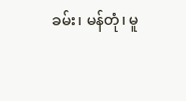ခမ်း၊ မန်တုံ၊ မူ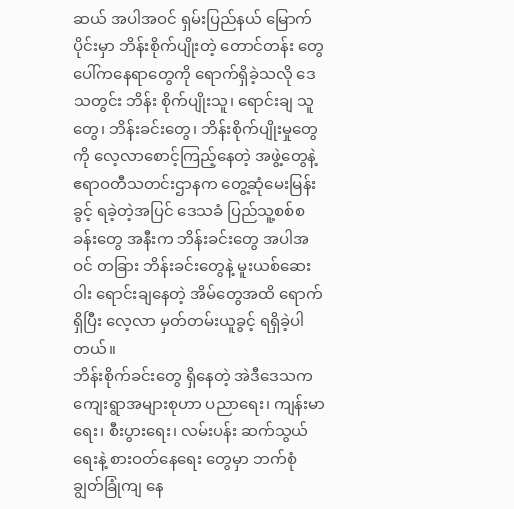ဆယ် အပါအဝင် ရှမ်းပြည်နယ် မြောက်ပိုင်းမှာ ဘိန်းစိုက်ပျိုးတဲ့ တောင်တန်း တွေ ပေါ်ကနေရာတွေကို ရောက်ရှိခဲ့သလို ဒေသတွင်း ဘိန်း စိုက်ပျိုးသူ၊ ရောင်းချ သူတွေ၊ ဘိန်းခင်းတွေ၊ ဘိန်းစိုက်ပျိုးမှုတွေကို လေ့လာစောင့်ကြည့်နေတဲ့ အဖွဲ့တွေနဲ့ ဧရာဝတီသတင်းဌာနက တွေ့ဆုံမေးမြန်းခွင့် ရခဲ့တဲ့အပြင် ဒေသခံ ပြည်သူ့စစ်စခန်းတွေ အနီးက ဘိန်းခင်းတွေ အပါအဝင် တခြား ဘိန်းခင်းတွေနဲ့ မူးယစ်ဆေးဝါး ရောင်းချနေတဲ့ အိမ်တွေအထိ ရောက်ရှိပြီး လေ့လာ မှတ်တမ်းယူခွင့် ရရှိခဲ့ပါတယ်။
ဘိန်းစိုက်ခင်းတွေ ရှိနေတဲ့ အဲဒီဒေသက ကျေးရွာအများစုဟာ ပညာရေး၊ ကျန်းမာရေး၊ စီးပွားရေး၊ လမ်းပန်း ဆက်သွယ်ရေးနဲ့ စားဝတ်နေရေး တွေမှာ ဘက်စုံ ချွတ်ခြုံကျ နေ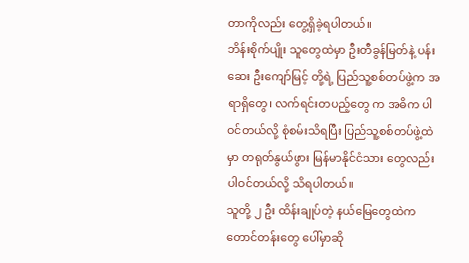တာကိုလည်း တွေ့ရှိခဲ့ရပါတယ်။
ဘိန်းစိုက်ပျိုး သူတွေထဲမှာ ဦးတီခွန်မြတ်နဲ့ ပန်းဆေး ဦးကျော်မြင့် တို့ရဲ့ ပြည်သူ့စစ်တပ်ဖွဲ့က အရာရှိတွေ၊ လက်ရင်းတပည့်တွေ က အဓိက ပါဝင်တယ်လို့ စုံစမ်းသိရပြီး ပြည်သူ့စစ်တပ်ဖွဲ့ထဲမှာ တရုတ်နွယ်ဖွား မြန်မာနိုင်ငံသား တွေလည်း ပါဝင်တယ်လို့ သိရပါတယ်။
သူတို့ ၂ ဦး ထိန်းချုပ်တဲ့ နယ်မြေတွေထဲက တောင်တန်းတွေ ပေါ်မှာဆို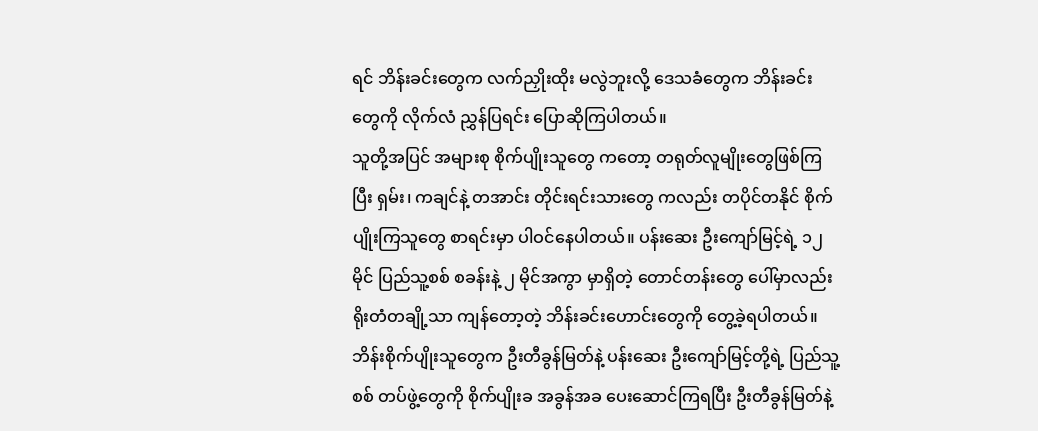ရင် ဘိန်းခင်းတွေက လက်ညှိုးထိုး မလွဲဘူးလို့ ဒေသခံတွေက ဘိန်းခင်းတွေကို လိုက်လံ ညွှန်ပြရင်း ပြောဆိုကြပါတယ်။
သူတို့အပြင် အများစု စိုက်ပျိုးသူတွေ ကတော့ တရုတ်လူမျိုးတွေဖြစ်ကြပြီး ရှမ်း၊ ကချင်နဲ့ တအာင်း တိုင်းရင်းသားတွေ ကလည်း တပိုင်တနိုင် စိုက်ပျိုးကြသူတွေ စာရင်းမှာ ပါဝင်နေပါတယ်။ ပန်းဆေး ဦးကျော်မြင့်ရဲ့ ၁၂ မိုင် ပြည်သူ့စစ် စခန်းနဲ့ ၂ မိုင်အကွာ မှာရှိတဲ့ တောင်တန်းတွေ ပေါ်မှာလည်း ရိုးတံတချို့သာ ကျန်တော့တဲ့ ဘိန်းခင်းဟောင်းတွေကို တွေ့ခဲ့ရပါတယ်။
ဘိန်းစိုက်ပျိုးသူတွေက ဦးတီခွန်မြတ်နဲ့ ပန်းဆေး ဦးကျော်မြင့်တို့ရဲ့ ပြည်သူ့စစ် တပ်ဖွဲ့တွေကို စိုက်ပျိုးခ အခွန်အခ ပေးဆောင်ကြရပြီး ဦးတီခွန်မြတ်နဲ့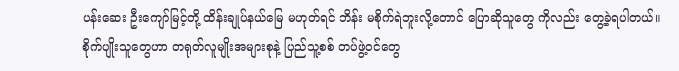ပန်းဆေး ဦးကျော်မြင့်တို့ ထိန်းချုပ်နယ်မြေ မဟုတ်ရင် ဘိန်း မစိုက်ရဲဘူးလို့တောင် ပြောဆိုသူတွေ ကိုလည်း တွေ့ခဲ့ရပါတယ်။
စိုက်ပျိုးသူတွေဟာ တရုတ်လူမျိုးအများစုနဲ့ ပြည်သူ့စစ် တပ်ဖွဲ့ဝင်တွေ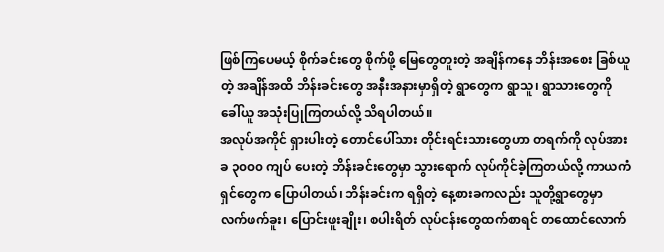ဖြစ်ကြပေမယ့် စိုက်ခင်းတွေ စိုက်ဖို့ မြေတွေတူးတဲ့ အချိန်ကနေ ဘိန်းအစေး ခြစ်ယူတဲ့ အချိန်အထိ ဘိန်းခင်းတွေ အနီးအနားမှာရှိတဲ့ ရွာတွေက ရွာသူ၊ ရွာသားတွေကို ခေါ်ယူ အသုံးပြုကြတယ်လို့ သိရပါတယ်။
အလုပ်အကိုင် ရှားပါးတဲ့ တောင်ပေါ်သား တိုင်းရင်းသားတွေဟာ တရက်ကို လုပ်အားခ ၃၀၀၀ ကျပ် ပေးတဲ့ ဘိန်းခင်းတွေမှာ သွားရောက် လုပ်ကိုင်ခဲ့ကြတယ်လို့ ကာယကံရှင်တွေက ပြောပါတယ်၊ ဘိန်းခင်းက ရရှိတဲ့ နေ့စားခကလည်း သူတို့ရွာတွေမှာ လက်ဖက်ခူး၊ ပြောင်းဖူးချိုး၊ စပါးရိတ် လုပ်ငန်းတွေထက်စာရင် တထောင်လောက်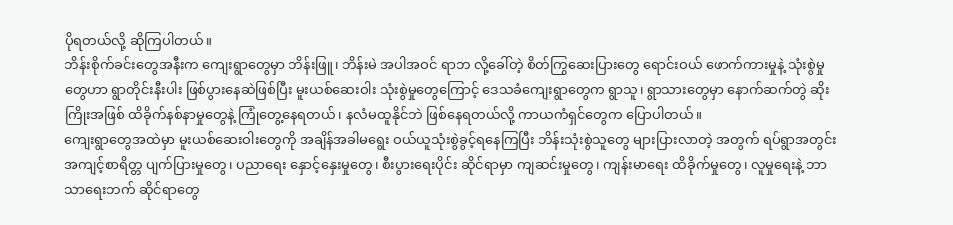ပိုရတယ်လို့ ဆိုကြပါတယ်။
ဘိန်းစိုက်ခင်းတွေအနီးက ကျေးရွာတွေမှာ ဘိန်းဖြူ၊ ဘိန်းမဲ အပါအဝင် ရာဘ လို့ခေါ်တဲ့ စိတ်ကြွဆေးပြားတွေ ရောင်းဝယ် ဖောက်ကားမှုနဲ့ သုံးစွဲမှုတွေဟာ ရွာတိုင်းနီးပါး ဖြစ်ပွားနေဆဲဖြစ်ပြီး မူးယစ်ဆေးဝါး သုံးစွဲမှုတွေကြောင့် ဒေသခံကျေးရွာတွေက ရွာသူ၊ ရွာသားတွေမှာ နောက်ဆက်တွဲ ဆိုးကြိုးအဖြစ် ထိခိုက်နစ်နာမှုတွေနဲ့ ကြုံတွေ့နေရတယ်၊ နလံမထူနိုင်ဘဲ ဖြစ်နေရတယ်လို့ ကာယကံရှင်တွေက ပြောပါတယ်။
ကျေးရွာတွေအထဲမှာ မူးယစ်ဆေးဝါးတွေကို အချိန်အခါမရွေး ဝယ်ယူသုံးစွဲခွင့်ရနေကြပြီး ဘိန်းသုံးစွဲသူတွေ များပြားလာတဲ့ အတွက် ရပ်ရွာအတွင်း အကျင့်စာရိတ္တ ပျက်ပြားမှုတွေ၊ ပညာရေး နှောင့်နှေးမှုတွေ၊ စီးပွားရေးပိုင်း ဆိုင်ရာမှာ ကျဆင်းမှုတွေ၊ ကျန်းမာရေး ထိခိုက်မှုတွေ၊ လူမှုရေးနဲ့ ဘာသာရေးဘက် ဆိုင်ရာတွေ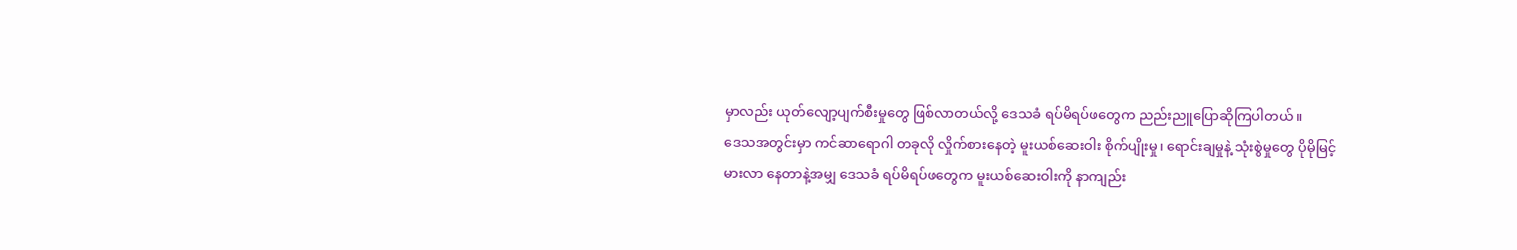မှာလည်း ယုတ်လျော့ပျက်စီးမှုတွေ ဖြစ်လာတယ်လို့ ဒေသခံ ရပ်မိရပ်ဖတွေက ညည်းညူပြောဆိုကြပါတယ်။
ဒေသအတွင်းမှာ ကင်ဆာရောဂါ တခုလို လှိုက်စားနေတဲ့ မူးယစ်ဆေးဝါး စိုက်ပျိုးမှု၊ ရောင်းချမှုနဲ့ သုံးစွဲမှုတွေ ပိုမိုမြင့်မားလာ နေတာနဲ့အမျှ ဒေသခံ ရပ်မိရပ်ဖတွေက မူးယစ်ဆေးဝါးကို နာကျည်း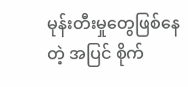မုန်းတီးမှုတွေဖြစ်နေတဲ့ အပြင် စိုက်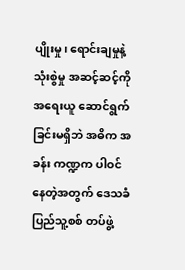ပျိုးမှု၊ ရောင်းချမှုနဲ့ သုံးစွဲမှု အဆင့်ဆင့်ကို အရေးယူ ဆောင်ရွက်ခြင်းမရှိဘဲ အဓိက အခန်း ကဏ္ဍက ပါဝင်နေတဲ့အတွက် ဒေသခံပြည်သူ့စစ် တပ်ဖွဲ့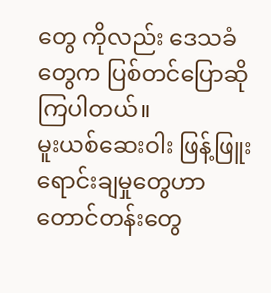တွေ ကိုလည်း ဒေသခံတွေက ပြစ်တင်ပြောဆိုကြပါတယ်။
မူးယစ်ဆေးဝါး ဖြန့်ဖြူးရောင်းချမှုတွေဟာ တောင်တန်းတွေ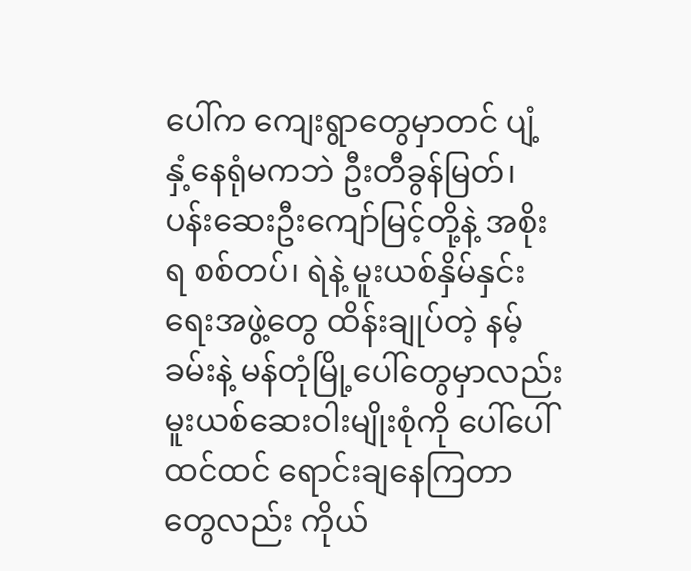ပေါ်က ကျေးရွာတွေမှာတင် ပျံ့နှံ့နေရုံမကဘဲ ဦးတီခွန်မြတ်၊ ပန်းဆေးဦးကျော်မြင့်တို့နဲ့ အစိုးရ စစ်တပ်၊ ရဲနဲ့ မူးယစ်နှိမ်နှင်းရေးအဖွဲ့တွေ ထိန်းချုပ်တဲ့ နမ့်ခမ်းနဲ့ မန်တုံမြို့ပေါ်တွေမှာလည်း မူးယစ်ဆေးဝါးမျိုးစုံကို ပေါ်ပေါ် ထင်ထင် ရောင်းချနေကြတာတွေလည်း ကိုယ်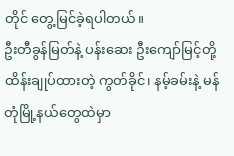တိုင် တွေ့မြင်ခဲ့ရပါတယ်။
ဦးတီခွန်မြတ်နဲ့ ပန်းဆေး ဦးကျော်မြင့်တို့ ထိန်းချုပ်ထားတဲ့ ကွတ်ခိုင်၊ နမ့်ခမ်းနဲ့ မန်တုံမြို့နယ်တွေထဲမှာ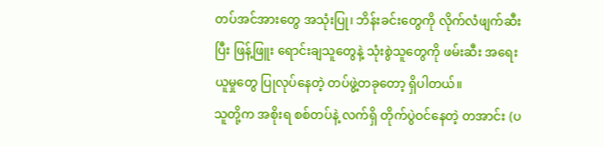တပ်အင်အားတွေ အသုံးပြု၊ ဘိန်းခင်းတွေကို လိုက်လံဖျက်ဆီးပြီး ဖြန့်ဖြူး ရောင်းချသူတွေနဲ့ သုံးစွဲသူတွေကို ဖမ်းဆီး အရေးယူမှုတွေ ပြုလုပ်နေတဲ့ တပ်ဖွဲ့တခုတော့ ရှိပါတယ်။
သူတို့က အစိုးရ စစ်တပ်နဲ့ လက်ရှိ တိုက်ပွဲဝင်နေတဲ့ တအာင်း (ပ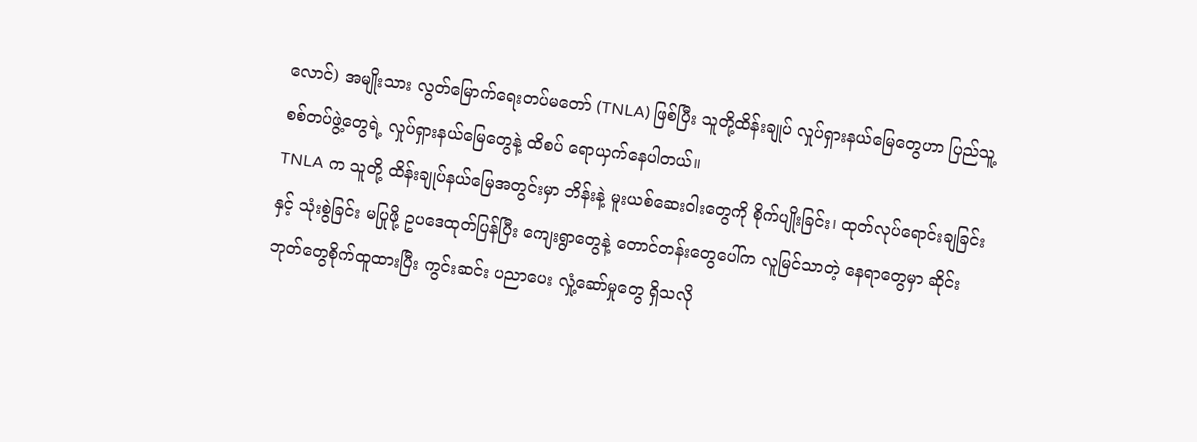လောင်) အမျိုးသား လွတ်မြောက်ရေးတပ်မတော် (TNLA) ဖြစ်ပြီး သူတို့ထိန်းချုပ် လှုပ်ရှားနယ်မြေတွေဟာ ပြည်သူ့စစ်တပ်ဖွဲ့တွေရဲ့ လှုပ်ရှားနယ်မြေတွေနဲ့ ထိစပ် ရောယှက်နေပါတယ်။
TNLA က သူတို့ ထိန်းချုပ်နယ်မြေအတွင်းမှာ ဘိန်းနဲ့ မူးယစ်ဆေးဝါးတွေကို စိုက်ပျိုးခြင်း၊ ထုတ်လုပ်ရောင်းချခြင်းနှင့် သုံးစွဲခြင်း မပြုဖို့ ဥပဒေထုတ်ပြန်ပြီး ကျေးရွာတွေနဲ့ တောင်တန်းတွေပေါ်က လူမြင်သာတဲ့ နေရာတွေမှာ ဆိုင်းဘုတ်တွေစိုက်ထူထားပြီး ကွင်းဆင်း ပညာပေး လှုံ့ဆော်မှုတွေ ရှိသလို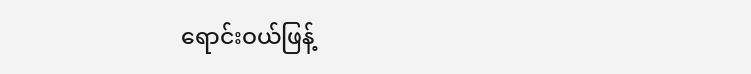ရောင်းဝယ်ဖြန့်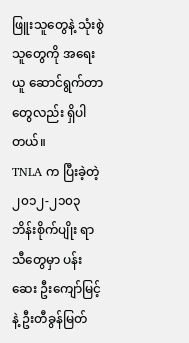ဖြူးသူတွေနဲ့ သုံးစွဲသူတွေကို အရေးယူ ဆောင်ရွက်တာတွေလည်း ရှိပါတယ်။
TNLA က ပြီးခဲ့တဲ့ ၂၀၁၂-၂၁၀၃ ဘိန်းစိုက်ပျိုး ရာသီတွေမှာ ပန်းဆေး ဦးကျော်မြင့်နဲ့ ဦးတီခွန်မြတ်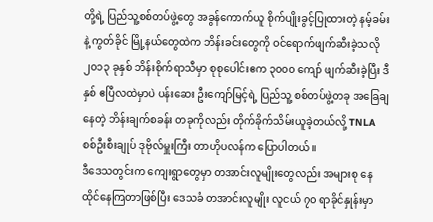တို့ရဲ့ ပြည်သူ့စစ်တပ်ဖွဲ့တွေ အခွန်ကောက်ယူ စိုက်ပျိုးခွင့်ပြုထားတဲ့ နမ့်ခမ်းနဲ့ ကွတ်ခိုင် မြို့နယ်တွေထဲက ဘိန်းခင်းတွေကို ဝင်ရောက်ဖျက်ဆီးခဲ့သလို ၂၀၁၃ ခုနှစ် ဘိန်းစိုက်ရာသီမှာ စုစုပေါင်းဧက ၃၀၀၀ ကျော် ဖျက်ဆီးခဲ့ပြီး ဒီနှစ် ဧပြီလထဲမှာပဲ ပန်းဆေး ဦးကျော်မြင့်ရဲ့ ပြည်သူ့ စစ်တပ်ဖွဲ့တခု အခြေချနေတဲ့ ဘိန်းချက်စခန်း တခုကိုလည်း တိုက်ခိုက်သိမ်းယူခဲ့တယ်လို့ TNLA စစ်ဦးစီးချုပ် ဒုဗိုလ်မှူးကြီး တာဟိုပလန်က ပြောပါတယ်။
ဒီဒေသတွင်းက ကျေးရွာတွေမှာ တအာင်းလူမျိုးတွေလည်း အများစု နေထိုင်နေကြတာဖြစ်ပြီး ဒေသခံ တအာင်းလူမျိုး လူငယ် ၇၀ ရာခိုင်နှုန်းမှာ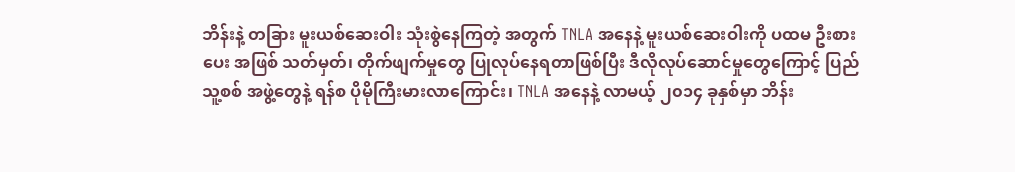ဘိန်းနဲ့ တခြား မူးယစ်ဆေးဝါး သုံးစွဲနေကြတဲ့ အတွက် TNLA အနေနဲ့ မူးယစ်ဆေးဝါးကို ပထမ ဦးစားပေး အဖြစ် သတ်မှတ်၊ တိုက်ဖျက်မှုတွေ ပြုလုပ်နေရတာဖြစ်ပြီး ဒီလိုလုပ်ဆောင်မှုတွေကြောင့် ပြည်သူ့စစ် အဖွဲ့တွေနဲ့ ရန်စ ပိုမိုကြီးမားလာကြောင်း၊ TNLA အနေနဲ့ လာမယ့် ၂၀၁၄ ခုနှစ်မှာ ဘိန်း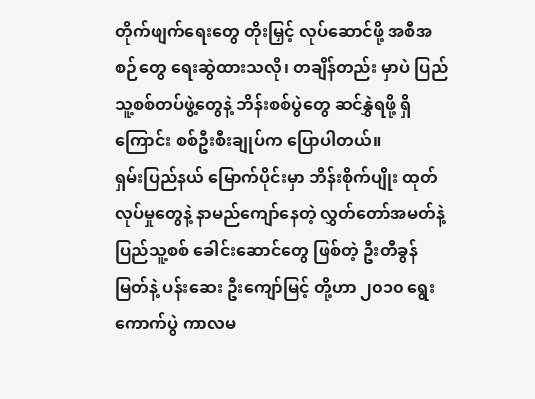တိုက်ဖျက်ရေးတွေ တိုးမြှင့် လုပ်ဆောင်ဖို့ အစီအစဉ်တွေ ရေးဆွဲထားသလို၊ တချိန်တည်း မှာပဲ ပြည်သူ့စစ်တပ်ဖွဲ့တွေနဲ့ ဘိန်းစစ်ပွဲတွေ ဆင်နွှဲရဖို့ ရှိကြောင်း စစ်ဦးစီးချုပ်က ပြောပါတယ်။
ရှမ်းပြည်နယ် မြောက်ပိုင်းမှာ ဘိန်းစိုက်ပျိုး ထုတ်လုပ်မှုတွေနဲ့ နာမည်ကျော်နေတဲ့ လွှတ်တော်အမတ်နဲ့ ပြည်သူ့စစ် ခေါင်းဆောင်တွေ ဖြစ်တဲ့ ဦးတီခွန်မြတ်နဲ့ ပန်းဆေး ဦးကျော်မြင့် တို့ဟာ ၂၀၁၀ ရွေးကောက်ပွဲ ကာလမ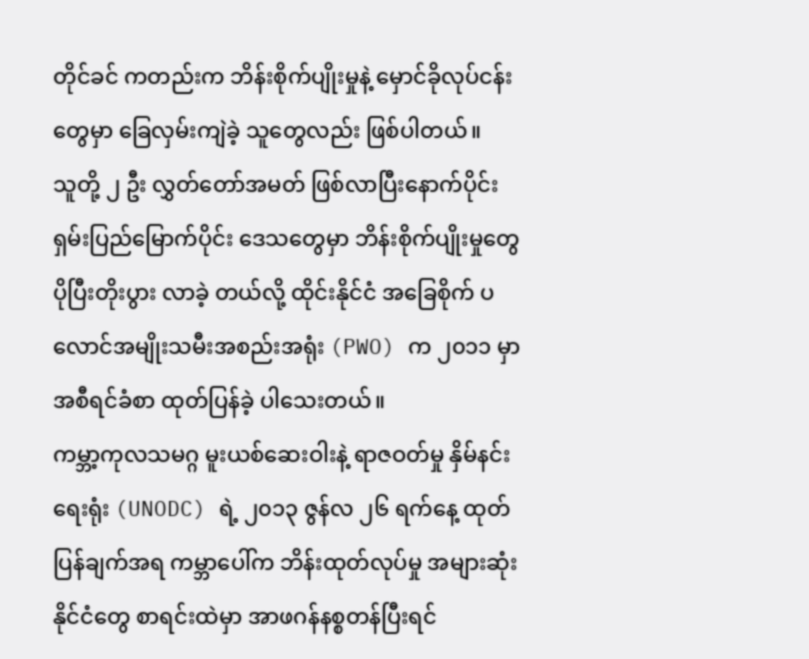တိုင်ခင် ကတည်းက ဘိန်းစိုက်ပျိုးမှုနဲ့ မှောင်ခိုလုပ်ငန်းတွေမှာ ခြေလှမ်းကျဲခဲ့ သူတွေလည်း ဖြစ်ပါတယ်။
သူတို့ ၂ ဦး လွှတ်တော်အမတ် ဖြစ်လာပြီးနောက်ပိုင်း ရှမ်းပြည်မြောက်ပိုင်း ဒေသတွေမှာ ဘိန်းစိုက်ပျိုးမှုတွေ ပိုပြီးတိုးပွား လာခဲ့ တယ်လို့ ထိုင်းနိုင်ငံ အခြေစိုက် ပလောင်အမျိုးသမီးအစည်းအရုံး (PWO) က ၂၀၁၁ မှာ အစီရင်ခံစာ ထုတ်ပြန်ခဲ့ ပါသေးတယ်။
ကမ္ဘာ့ကုလသမဂ္ဂ မူးယစ်ဆေးဝါးနဲ့ ရာဇဝတ်မှု နှိမ်နင်းရေးရုံး (UNODC) ရဲ့ ၂၀၁၃ ဇွန်လ ၂၆ ရက်နေ့ ထုတ်ပြန်ချက်အရ ကမ္ဘာပေါ်က ဘိန်းထုတ်လုပ်မှု အများဆုံး နိုင်ငံတွေ စာရင်းထဲမှာ အာဖဂန်နစ္စတန်ပြီးရင်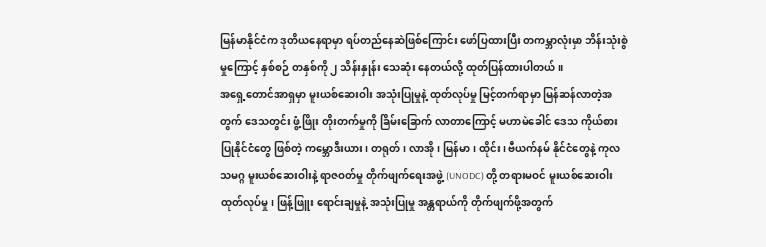မြန်မာနိုင်ငံက ဒုတိယနေရာမှာ ရပ်တည်နေဆဲဖြစ်ကြောင်း ဖော်ပြထားပြီး တကမ္ဘာလုံးမှာ ဘိန်းသုံးစွဲမှုကြောင့် နှစ်စဉ် တနှစ်ကို ၂ သိန်းနှုန်း သေဆုံး နေတယ်လို့ ထုတ်ပြန်ထားပါတယ်။
အရှေ့တောင်အာရှမှာ မူးယစ်ဆေးဝါး အသုံးပြုမှုနဲ့ ထုတ်လုပ်မှု မြင့်တက်ရာမှာ မြန်ဆန်လာတဲ့အတွက် ဒေသတွင်း ဖွံ့ဖြိုး တိုးတက်မှုကို ခြိမ်းခြောက် လာတာကြောင့် မဟာမဲခေါင် ဒေသ ကိုယ်စားပြုနိုင်ငံတွေ ဖြစ်တဲ့ ကမ္ဘောဒီးယား၊ တရုတ်၊ လာအို၊ မြန်မာ၊ ထိုင်း၊ ဗီယက်နမ် နိုင်ငံတွေနဲ့ ကုလသမဂ္ဂ မူးယစ်ဆေးဝါးနဲ့ ရာဇဝတ်မှု တိုက်ဖျက်ရေးအဖွဲ့ (UNODC) တို့ တရားမဝင် မူးယစ်ဆေးဝါး ထုတ်လုပ်မှု၊ ဖြန့်ဖြူး ရောင်းချမှုနဲ့ အသုံးပြုမှု အန္တရာယ်ကို တိုက်ဖျက်ဖို့အတွက်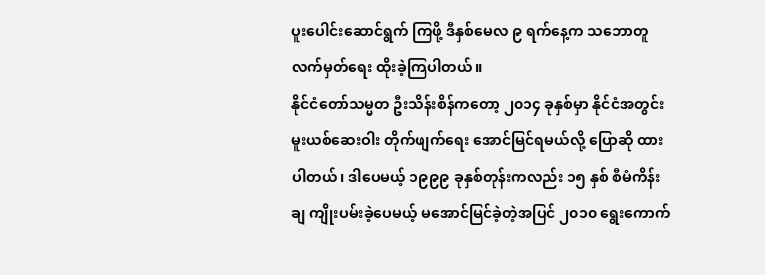ပူးပေါင်းဆောင်ရွက် ကြဖို့ ဒီနှစ်မေလ ၉ ရက်နေ့က သဘောတူ လက်မှတ်ရေး ထိုးခဲ့ကြပါတယ်။
နိုင်ငံတော်သမ္မတ ဦးသိန်းစိန်ကတော့ ၂၀၁၄ ခုနှစ်မှာ နိုင်ငံအတွင်း မူးယစ်ဆေးဝါး တိုက်ဖျက်ရေး အောင်မြင်ရမယ်လို့ ပြောဆို ထားပါတယ်၊ ဒါပေမယ့် ၁၉၉၉ ခုနှစ်တုန်းကလည်း ၁၅ နှစ် စီမံကိန်းချ ကျိုးပမ်းခဲ့ပေမယ့် မအောင်မြင်ခဲ့တဲ့အပြင် ၂၀၁၀ ရွေးကောက်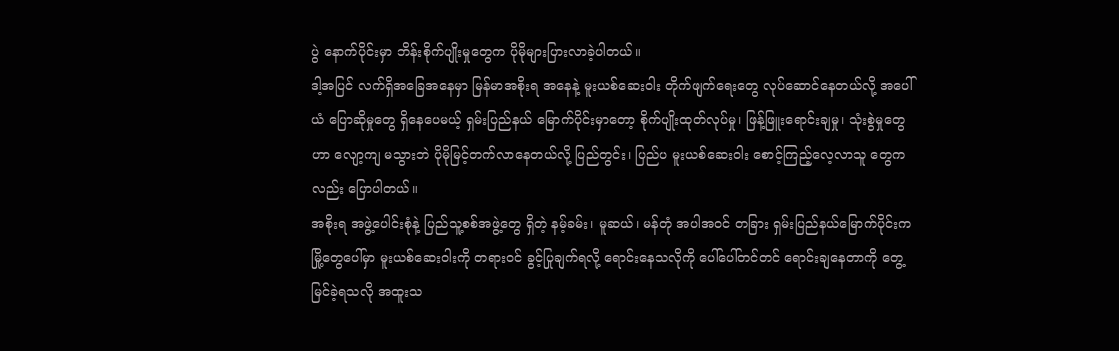ပွဲ နောက်ပိုင်းမှာ ဘိန်းစိုက်ပျိုးမှုတွေက ပိုမိုများပြားလာခဲ့ပါတယ်။
ဒါ့အပြင် လက်ရှိအခြေအနေမှာ မြန်မာအစိုးရ အနေနဲ့ မူးယစ်ဆေးဝါး တိုက်ဖျက်ရေးတွေ လုပ်ဆောင်နေတယ်လို့ အပေါ်ယံ ပြောဆိုမှုတွေ ရှိနေပေမယ့် ရှမ်းပြည်နယ် မြောက်ပိုင်းမှာတော့ စိုက်ပျိုးထုတ်လုပ်မှု၊ ဖြန့်ဖြူးရောင်းချမှု၊ သုံးစွဲမှုတွေဟာ လျော့ကျ မသွားဘဲ ပိုမိုမြင့်တက်လာနေတယ်လို့ ပြည်တွင်း၊ ပြည်ပ မူးယစ်ဆေးဝါး စောင့်ကြည့်လေ့လာသူ တွေကလည်း ပြောပါတယ်။
အစိုးရ အဖွဲ့ပေါင်းစုံနဲ့ ပြည်သူ့စစ်အဖွဲ့တွေ ရှိတဲ့ နမ့်ခမ်း၊ မူဆယ်၊ မန်တုံ အပါအဝင် တခြား ရှမ်းပြည်နယ်မြောက်ပိုင်းက မြို့တွေပေါ်မှာ မူးယစ်ဆေးဝါးကို တရားဝင် ခွင့်ပြုချက်ရလို့ ရောင်းနေသလိုကို ပေါ်ပေါ်တင်တင် ရောင်းချနေတာကို တွေ့မြင်ခဲ့ရသလို အထူးသ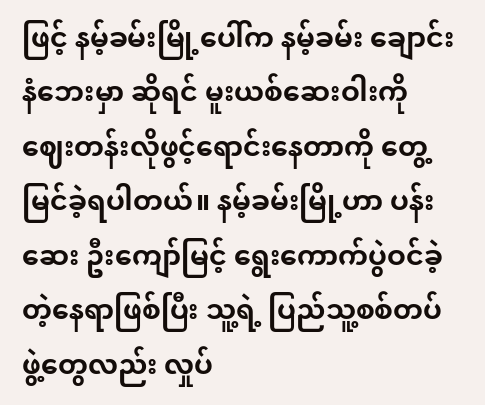ဖြင့် နမ့်ခမ်းမြို့ပေါ်က နမ့်ခမ်း ချောင်းနံဘေးမှာ ဆိုရင် မူးယစ်ဆေးဝါးကို ဈေးတန်းလိုဖွင့်ရောင်းနေတာကို တွေ့မြင်ခဲ့ရပါတယ်။ နမ့်ခမ်းမြို့ဟာ ပန်းဆေး ဦးကျော်မြင့် ရွေးကောက်ပွဲဝင်ခဲ့တဲ့နေရာဖြစ်ပြီး သူ့ရဲ့ ပြည်သူ့စစ်တပ်ဖွဲ့တွေလည်း လှုပ်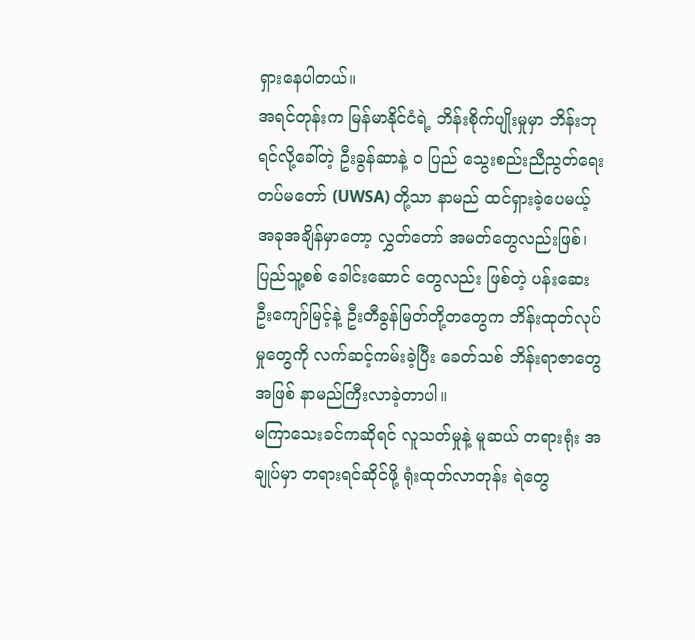ရှားနေပါတယ်။
အရင်တုန်းက မြန်မာနိုင်ငံရဲ့ ဘိန်းစိုက်ပျိုးမှုမှာ ဘိန်းဘုရင်လို့ခေါ်တဲ့ ဦးခွန်ဆာနဲ့ ဝ ပြည် သွေးစည်းညီညွတ်ရေး တပ်မတော် (UWSA) တို့သာ နာမည် ထင်ရှားခဲ့ပေမယ့် အခုအချိန်မှာတော့ လွှတ်တော် အမတ်တွေလည်းဖြစ်၊ ပြည်သူ့စစ် ခေါင်းဆောင် တွေလည်း ဖြစ်တဲ့ ပန်းဆေး ဦးကျော်မြင့်နဲ့ ဦးတီခွန်မြတ်တို့တတွေက ဘိန်းထုတ်လုပ်မှုတွေကို လက်ဆင့်ကမ်းခဲ့ပြီး ခေတ်သစ် ဘိန်းရာဇာတွေအဖြစ် နာမည်ကြီးလာခဲ့တာပါ။
မကြာသေးခင်ကဆိုရင် လူသတ်မှုနဲ့ မူဆယ် တရားရုံး အချုပ်မှာ တရားရင်ဆိုင်ဖို့ ရုံးထုတ်လာတုန်း ရဲတွေ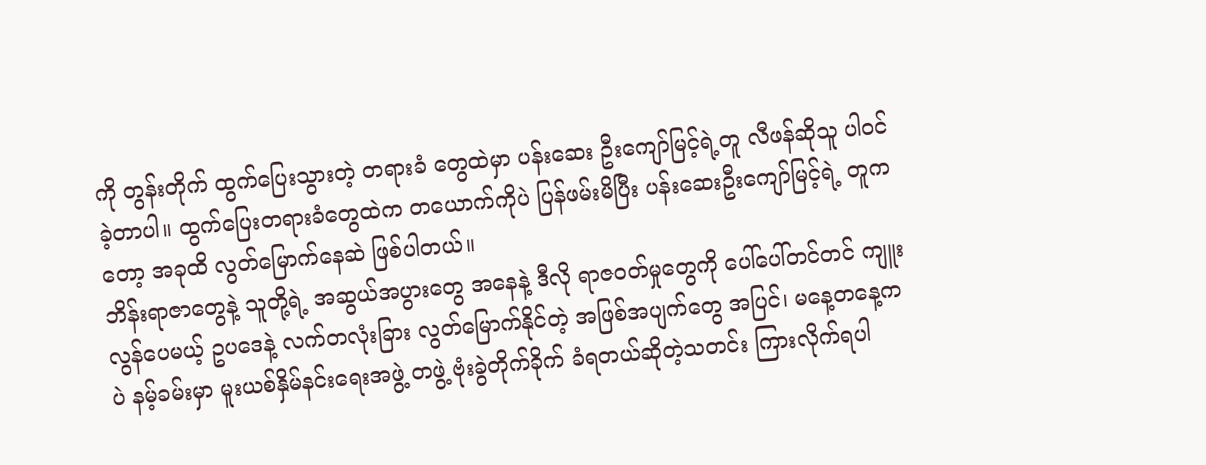ကို တွန်းတိုက် ထွက်ပြေးသွားတဲ့ တရားခံ တွေထဲမှာ ပန်းဆေး ဦးကျော်မြင့်ရဲ့တူ လီဖန်ဆိုသူ ပါဝင်ခဲ့တာပါ။ ထွက်ပြေးတရားခံတွေထဲက တယောက်ကိုပဲ ပြန်ဖမ်းမိပြီး ပန်းဆေးဦးကျော်မြင့်ရဲ့ တူကတော့ အခုထိ လွတ်မြောက်နေဆဲ ဖြစ်ပါတယ်။
ဘိန်းရာဇာတွေနဲ့ သူတို့ရဲ့ အဆွယ်အပွားတွေ အနေနဲ့ ဒီလို ရာဇဝတ်မှုတွေကို ပေါ်ပေါ်တင်တင် ကျူးလွန်ပေမယ့် ဥပဒေနဲ့ လက်တလုံးခြား လွတ်မြောက်နိုင်တဲ့ အဖြစ်အပျက်တွေ အပြင်၊ မနေ့တနေ့ကပဲ နမ့်ခမ်းမှာ မူးယစ်နှိမ်နင်းရေးအဖွဲ့ တဖွဲ့ ဗုံးခွဲတိုက်ခိုက် ခံရတယ်ဆိုတဲ့သတင်း ကြားလိုက်ရပါ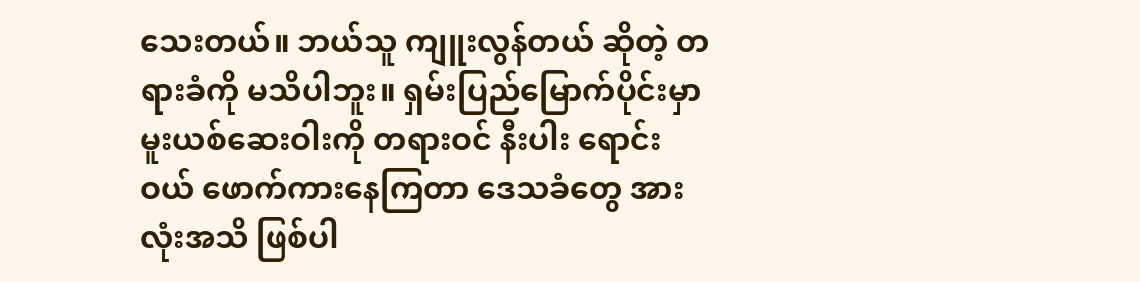သေးတယ်။ ဘယ်သူ ကျူးလွန်တယ် ဆိုတဲ့ တရားခံကို မသိပါဘူး။ ရှမ်းပြည်မြောက်ပိုင်းမှာ မူးယစ်ဆေးဝါးကို တရားဝင် နီးပါး ရောင်းဝယ် ဖောက်ကားနေကြတာ ဒေသခံတွေ အားလုံးအသိ ဖြစ်ပါ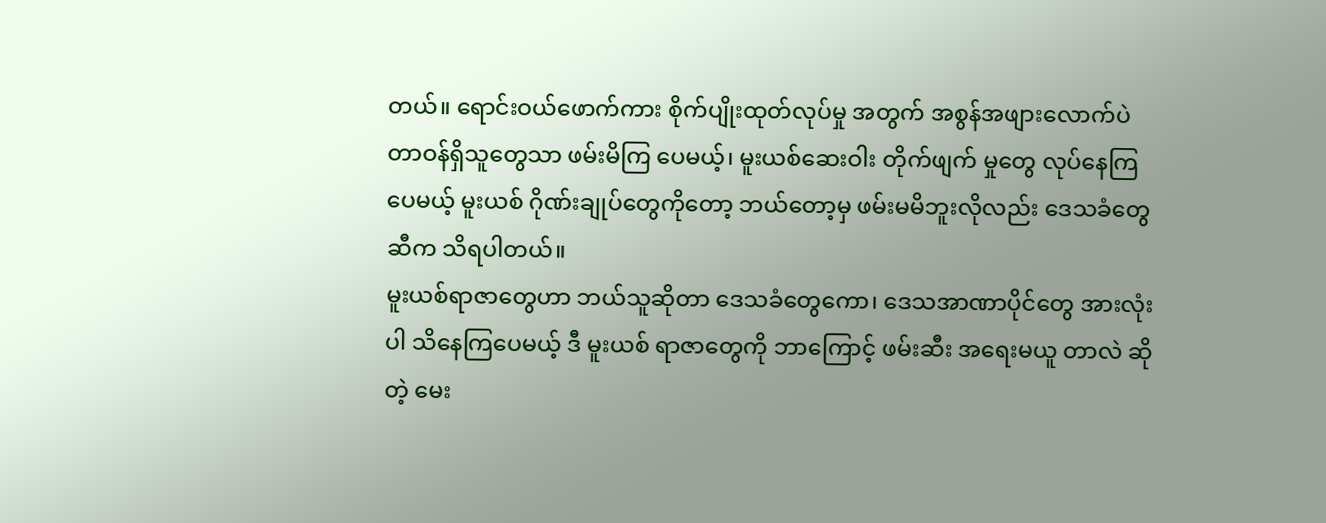တယ်။ ရောင်းဝယ်ဖောက်ကား စိုက်ပျိုးထုတ်လုပ်မှု အတွက် အစွန်အဖျားလောက်ပဲ တာဝန်ရှိသူတွေသာ ဖမ်းမိကြ ပေမယ့်၊ မူးယစ်ဆေးဝါး တိုက်ဖျက် မှုတွေ လုပ်နေကြပေမယ့် မူးယစ် ဂိုဏ်းချုပ်တွေကိုတော့ ဘယ်တော့မှ ဖမ်းမမိဘူးလိုလည်း ဒေသခံတွေဆီက သိရပါတယ်။
မူးယစ်ရာဇာတွေဟာ ဘယ်သူဆိုတာ ဒေသခံတွေကော၊ ဒေသအာဏာပိုင်တွေ အားလုံးပါ သိနေကြပေမယ့် ဒီ မူးယစ် ရာဇာတွေကို ဘာကြောင့် ဖမ်းဆီး အရေးမယူ တာလဲ ဆိုတဲ့ မေး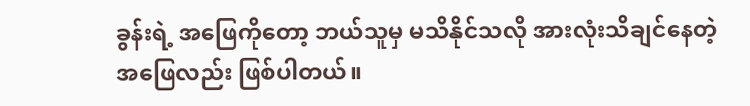ခွန်းရဲ့ အဖြေကိုတော့ ဘယ်သူမှ မသိနိုင်သလို အားလုံးသိချင်နေတဲ့ အဖြေလည်း ဖြစ်ပါတယ်။